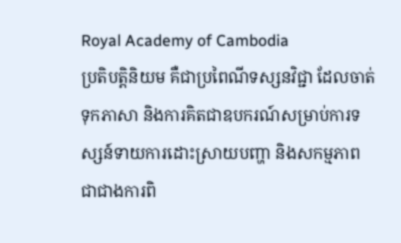Royal Academy of Cambodia
ប្រតិបត្តិនិយម គឺជាប្រពៃណីទស្សនវិជ្ជា ដែលចាត់ទុកភាសា និងការគិតជាឧបករណ៍សម្រាប់ការទស្សន៍ទាយការដោះស្រាយបញ្ហា និងសកម្មភាព ជាជាងការពិ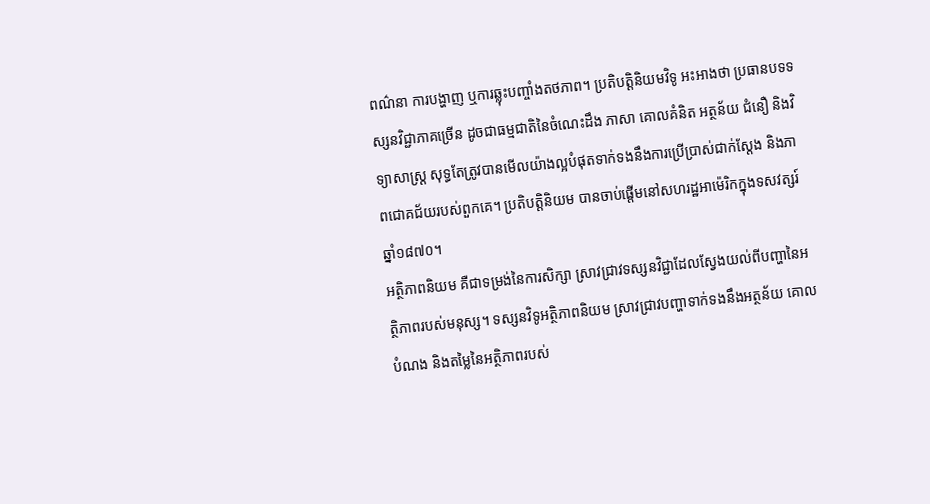ពណ៌នា ការបង្ហាញ ឬការឆ្លុះបញ្ចាំងតថភាព។ ប្រតិបត្តិនិយមវិទូ អះអាងថា ប្រធានបទទស្សនវិជ្ជាភាគច្រើន ដូចជាធម្មជាតិនៃចំណេះដឹង ភាសា គោលគំនិត អត្ថន័យ ជំនឿ និងវិទ្យាសាស្ត្រ សុទ្ធតែត្រូវបានមើលយ៉ាងល្អបំផុតទាក់ទងនឹងការប្រើប្រាស់ជាក់ស្តែង និងភាពជោគជ័យរបស់ពួកគេ។ ប្រតិបត្តិនិយម បានចាប់ផ្តើមនៅសហរដ្ឋអាម៉េរិកក្នុងទសវត្សរ៍ឆ្នាំ១៨៧០។
អត្ថិភាពនិយម គឺជាទម្រង់នៃការសិក្សា ស្រាវជ្រាវទស្សនវិជ្ជាដែលស្វែងយល់ពីបញ្ហានៃអត្ថិភាពរបស់មនុស្ស។ ទស្សនវិទូអត្ថិភាពនិយម ស្រាវជ្រាវបញ្ហាទាក់ទងនឹងអត្ថន័យ គោលបំណង និងតម្លៃនៃអត្ថិភាពរបស់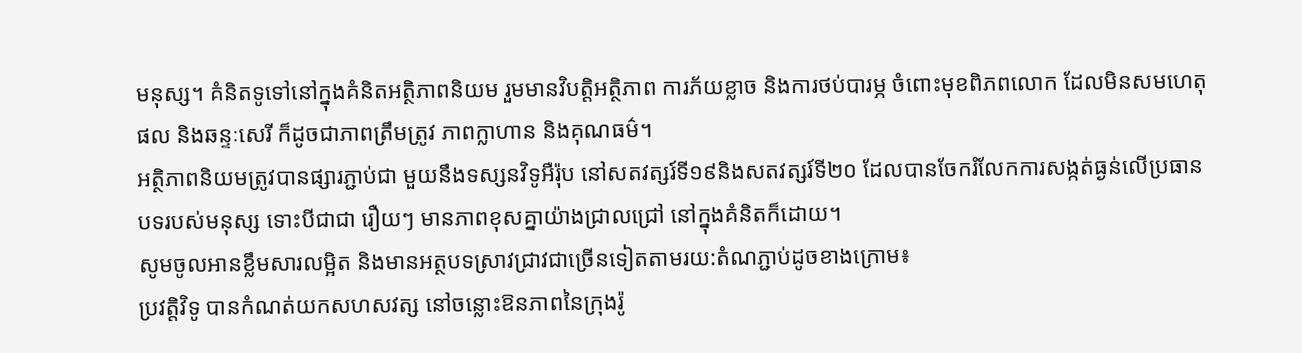មនុស្ស។ គំនិតទូទៅនៅក្នុងគំនិតអត្ថិភាពនិយម រួមមានវិបត្តិអត្ថិភាព ការភ័យខ្លាច និងការថប់បារម្ភ ចំពោះមុខពិភពលោក ដែលមិនសមហេតុផល និងឆន្ទៈសេរី ក៏ដូចជាភាពត្រឹមត្រូវ ភាពក្លាហាន និងគុណធម៌។
អត្ថិភាពនិយមត្រូវបានផ្សារភ្ជាប់ជា មួយនឹងទស្សនវិទូអឺរ៉ុប នៅសតវត្សរ៍ទី១៩និងសតវត្សរ៍ទី២០ ដែលបានចែករំលែកការសង្កត់ធ្ងន់លើប្រធានបទរបស់មនុស្ស ទោះបីជាជា រឿយៗ មានភាពខុសគ្នាយ៉ាងជ្រាលជ្រៅ នៅក្នុងគំនិតក៏ដោយ។
សូមចូលអានខ្លឹមសារលម្អិត និងមានអត្ថបទស្រាវជ្រាវជាច្រើនទៀតតាមរយ:តំណភ្ជាប់ដូចខាងក្រោម៖
ប្រវត្ដិវិទូ បានកំណត់យកសហសវត្ស នៅចន្លោះឱនភាពនៃក្រុងរ៉ូ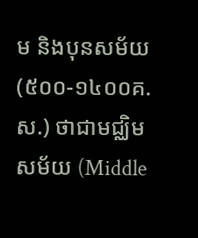ម និងបុនសម័យ (៥០០-១៤០០គ.ស.) ថាជាមជ្ឈិមសម័យ (Middle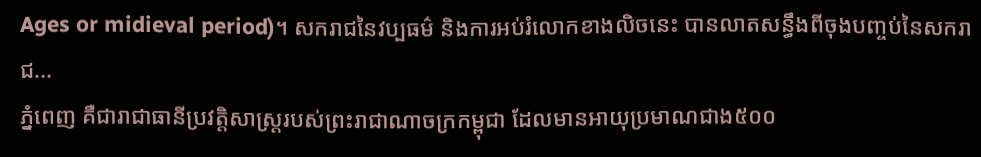Ages or midieval period)។ សករាជនៃវប្បធម៌ និងការអប់រំលោកខាងលិចនេះ បានលាតសន្ធឹងពីចុងបញ្ចប់នៃសករាជ...
ភ្នំពេញ គឺជារាជាធានីប្រវត្តិសាស្រ្តរបស់ព្រះរាជាណាចក្រកម្ពុជា ដែលមានអាយុប្រមាណជាង៥០០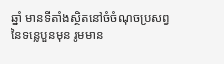ឆ្នាំ មានទីតាំងស្ថិតនៅចំចំណុចប្រសព្វនៃទន្លេបួនមុន រូមមាន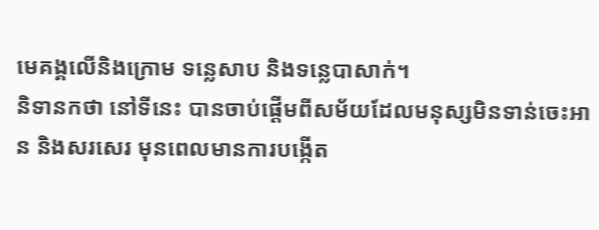មេគង្គលើនិងក្រោម ទន្លេសាប និងទន្លេបាសាក់។
និទានកថា នៅទីនេះ បានចាប់ផ្ដើមពីសម័យដែលមនុស្សមិនទាន់ចេះអាន និងសរសេរ មុនពេលមានការបង្កើត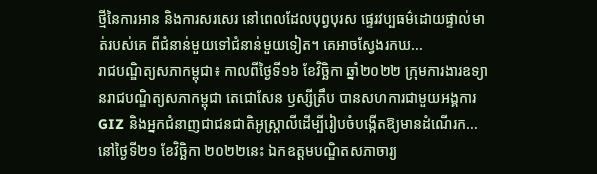ថ្មីនៃការអាន និងការសរសេរ នៅពេលដែលបុព្វបុរស ផ្ទេរវប្បធម៌ដោយផ្ទាល់មាត់របស់គេ ពីជំនាន់មួយទៅជំនាន់មួយទៀត។ គេអាចស្វែងរកឃ...
រាជបណ្ឌិត្យសភាកម្ពុជា៖ កាលពីថ្ងៃទី១៦ ខែវិច្ឆិកា ឆ្នាំ២០២២ ក្រុមការងារឧទ្យានរាជបណ្ឌិត្យសភាកម្ពុជា តេជោសែន ឫស្សីត្រឹប បានសហការជាមួយអង្គការ GIZ និងអ្នកជំនាញជាជនជាតិអូស្ត្រាលីដើម្បីរៀបចំបង្កើតឱ្យមានដំណើរក...
នៅថ្ងៃទី២១ ខែវិច្ឆិកា ២០២២នេះ ឯកឧត្តមបណ្ឌិតសភាចារ្យ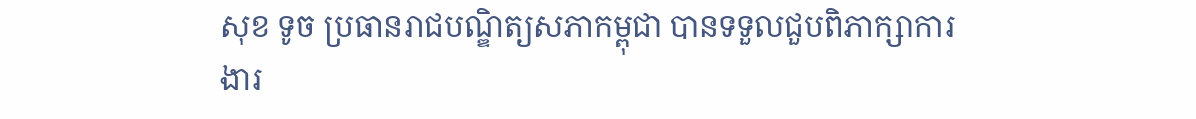សុខ ទូច ប្រធានរាជបណ្ឌិត្យសភាកម្ពុជា បានទទួលជួបពិភាក្សាការងារ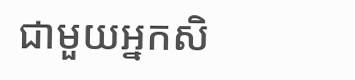ជាមួយអ្នកសិ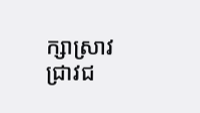ក្សាស្រាវជ្រាវជ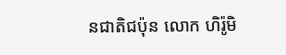នជាតិជប៉ុន លោក ហិរ៉ូមិ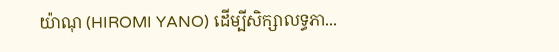យ៉ាណុ (HIROMI YANO) ដើម្បីសិក្សាលទ្ធភា...